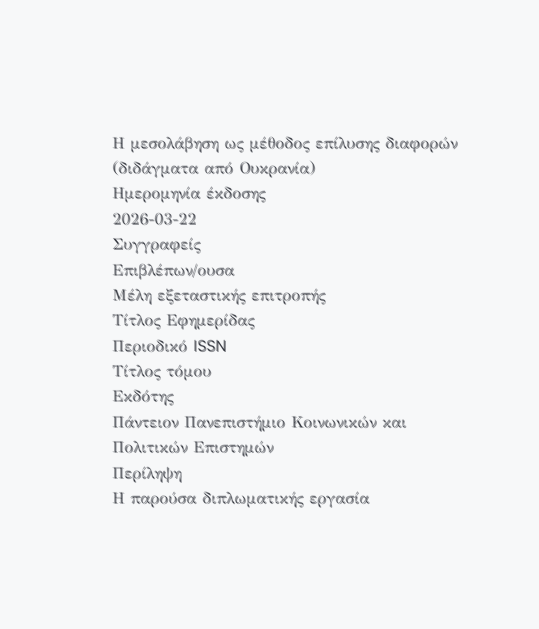Η μεσολάβηση ως μέθοδος επίλυσης διαφορών (διδάγματα από Ουκρανία)
Ημερομηνία έκδοσης
2026-03-22
Συγγραφείς
Επιβλέπων/ουσα
Μέλη εξεταστικής επιτροπής
Τίτλος Εφημερίδας
Περιοδικό ISSN
Τίτλος τόμου
Εκδότης
Πάντειον Πανεπιστήμιο Κοινωνικών και Πολιτικών Επιστημών
Περίληψη
Η παρούσα διπλωματικής εργασία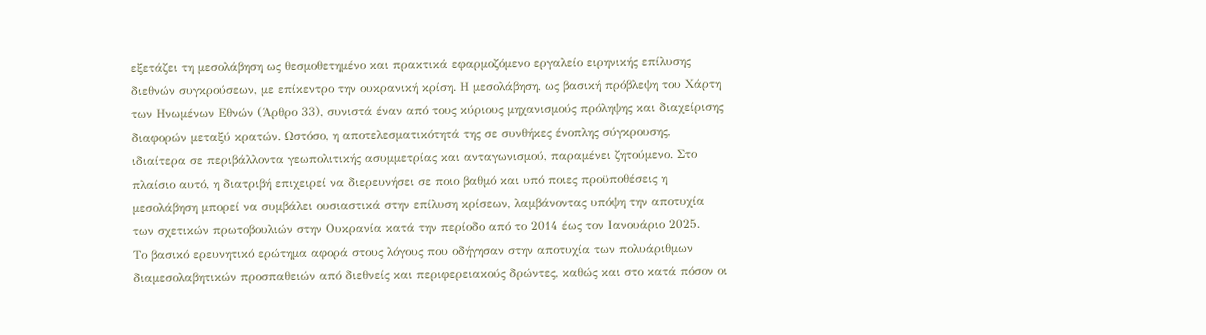εξετάζει τη μεσολάβηση ως θεσμοθετημένο και πρακτικά εφαρμοζόμενο εργαλείο ειρηνικής επίλυσης διεθνών συγκρούσεων, με επίκεντρο την ουκρανική κρίση. Η μεσολάβηση, ως βασική πρόβλεψη του Χάρτη των Ηνωμένων Εθνών (Άρθρο 33), συνιστά έναν από τους κύριους μηχανισμούς πρόληψης και διαχείρισης διαφορών μεταξύ κρατών. Ωστόσο, η αποτελεσματικότητά της σε συνθήκες ένοπλης σύγκρουσης, ιδιαίτερα σε περιβάλλοντα γεωπολιτικής ασυμμετρίας και ανταγωνισμού, παραμένει ζητούμενο. Στο πλαίσιο αυτό, η διατριβή επιχειρεί να διερευνήσει σε ποιο βαθμό και υπό ποιες προϋποθέσεις η μεσολάβηση μπορεί να συμβάλει ουσιαστικά στην επίλυση κρίσεων, λαμβάνοντας υπόψη την αποτυχία των σχετικών πρωτοβουλιών στην Ουκρανία κατά την περίοδο από το 2014 έως τον Ιανουάριο 2025.
Το βασικό ερευνητικό ερώτημα αφορά στους λόγους που οδήγησαν στην αποτυχία των πολυάριθμων διαμεσολαβητικών προσπαθειών από διεθνείς και περιφερειακούς δρώντες, καθώς και στο κατά πόσον οι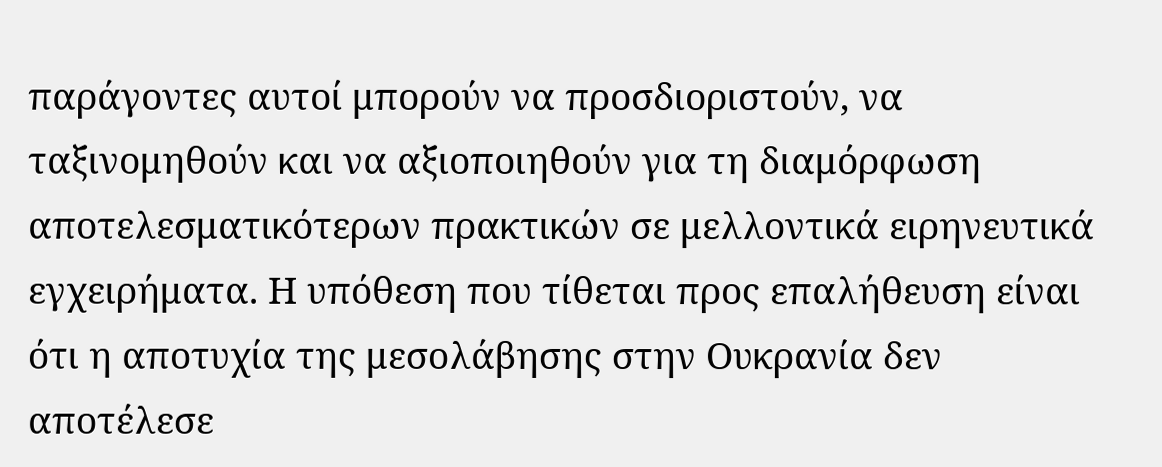παράγοντες αυτοί μπορούν να προσδιοριστούν, να ταξινομηθούν και να αξιοποιηθούν για τη διαμόρφωση αποτελεσματικότερων πρακτικών σε μελλοντικά ειρηνευτικά εγχειρήματα. Η υπόθεση που τίθεται προς επαλήθευση είναι ότι η αποτυχία της μεσολάβησης στην Ουκρανία δεν αποτέλεσε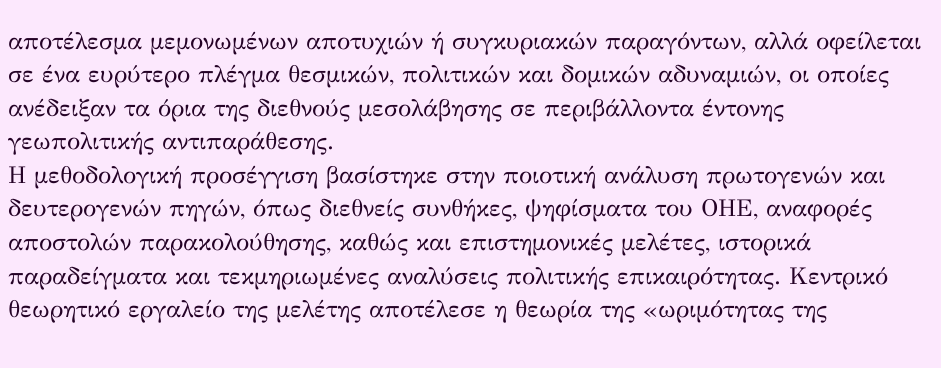αποτέλεσμα μεμονωμένων αποτυχιών ή συγκυριακών παραγόντων, αλλά οφείλεται σε ένα ευρύτερο πλέγμα θεσμικών, πολιτικών και δομικών αδυναμιών, οι οποίες ανέδειξαν τα όρια της διεθνούς μεσολάβησης σε περιβάλλοντα έντονης γεωπολιτικής αντιπαράθεσης.
Η μεθοδολογική προσέγγιση βασίστηκε στην ποιοτική ανάλυση πρωτογενών και δευτερογενών πηγών, όπως διεθνείς συνθήκες, ψηφίσματα του ΟΗΕ, αναφορές αποστολών παρακολούθησης, καθώς και επιστημονικές μελέτες, ιστορικά παραδείγματα και τεκμηριωμένες αναλύσεις πολιτικής επικαιρότητας. Κεντρικό θεωρητικό εργαλείο της μελέτης αποτέλεσε η θεωρία της «ωριμότητας της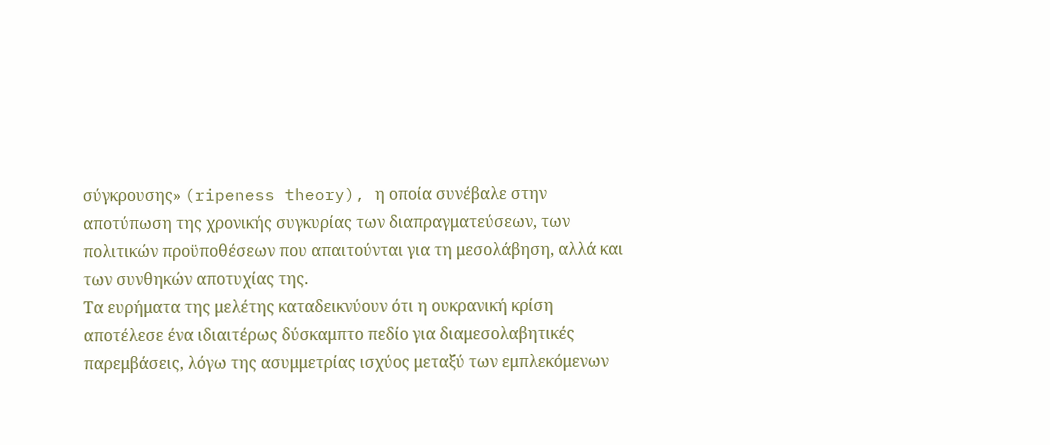σύγκρουσης» (ripeness theory), η οποία συνέβαλε στην αποτύπωση της χρονικής συγκυρίας των διαπραγματεύσεων, των πολιτικών προϋποθέσεων που απαιτούνται για τη μεσολάβηση, αλλά και των συνθηκών αποτυχίας της.
Τα ευρήματα της μελέτης καταδεικνύουν ότι η ουκρανική κρίση αποτέλεσε ένα ιδιαιτέρως δύσκαμπτο πεδίο για διαμεσολαβητικές παρεμβάσεις, λόγω της ασυμμετρίας ισχύος μεταξύ των εμπλεκόμενων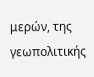μερών, της γεωπολιτικής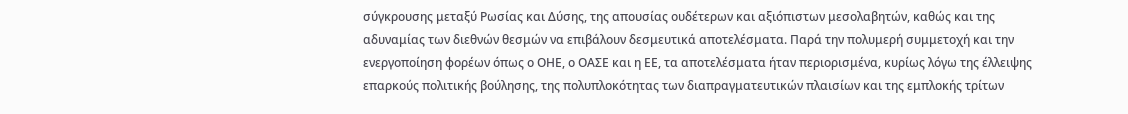σύγκρουσης μεταξύ Ρωσίας και Δύσης, της απουσίας ουδέτερων και αξιόπιστων μεσολαβητών, καθώς και της αδυναμίας των διεθνών θεσμών να επιβάλουν δεσμευτικά αποτελέσματα. Παρά την πολυμερή συμμετοχή και την ενεργοποίηση φορέων όπως ο ΟΗΕ, ο ΟΑΣΕ και η ΕΕ, τα αποτελέσματα ήταν περιορισμένα, κυρίως λόγω της έλλειψης επαρκούς πολιτικής βούλησης, της πολυπλοκότητας των διαπραγματευτικών πλαισίων και της εμπλοκής τρίτων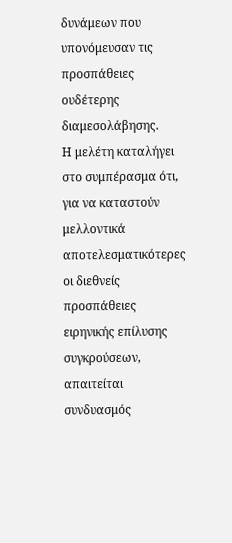δυνάμεων που υπονόμευσαν τις προσπάθειες ουδέτερης διαμεσολάβησης.
Η μελέτη καταλήγει στο συμπέρασμα ότι, για να καταστούν μελλοντικά αποτελεσματικότερες οι διεθνείς προσπάθειες ειρηνικής επίλυσης συγκρούσεων, απαιτείται συνδυασμός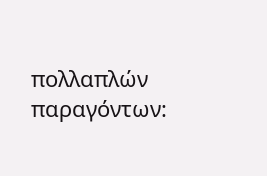πολλαπλών παραγόντων: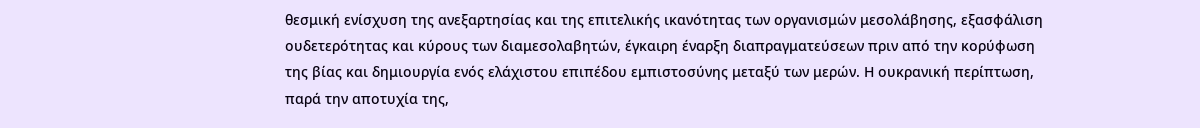θεσμική ενίσχυση της ανεξαρτησίας και της επιτελικής ικανότητας των οργανισμών μεσολάβησης, εξασφάλιση ουδετερότητας και κύρους των διαμεσολαβητών, έγκαιρη έναρξη διαπραγματεύσεων πριν από την κορύφωση της βίας και δημιουργία ενός ελάχιστου επιπέδου εμπιστοσύνης μεταξύ των μερών. Η ουκρανική περίπτωση, παρά την αποτυχία της,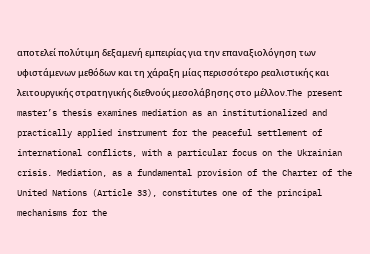αποτελεί πολύτιμη δεξαμενή εμπειρίας για την επαναξιολόγηση των υφιστάμενων μεθόδων και τη χάραξη μίας περισσότερο ρεαλιστικής και λειτουργικής στρατηγικής διεθνούς μεσολάβησης στο μέλλον.The present master’s thesis examines mediation as an institutionalized and practically applied instrument for the peaceful settlement of international conflicts, with a particular focus on the Ukrainian crisis. Mediation, as a fundamental provision of the Charter of the United Nations (Article 33), constitutes one of the principal mechanisms for the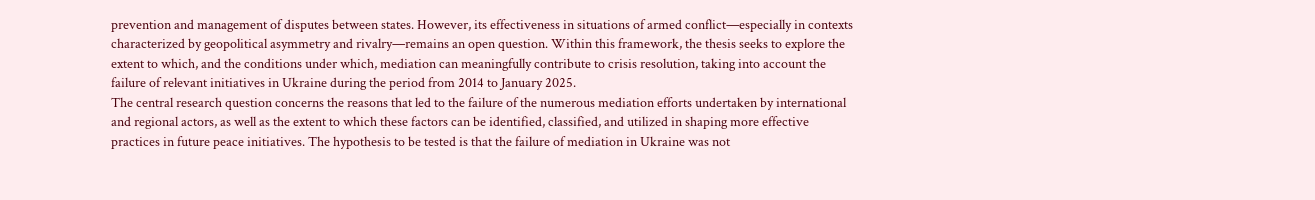prevention and management of disputes between states. However, its effectiveness in situations of armed conflict—especially in contexts characterized by geopolitical asymmetry and rivalry—remains an open question. Within this framework, the thesis seeks to explore the extent to which, and the conditions under which, mediation can meaningfully contribute to crisis resolution, taking into account the failure of relevant initiatives in Ukraine during the period from 2014 to January 2025.
The central research question concerns the reasons that led to the failure of the numerous mediation efforts undertaken by international and regional actors, as well as the extent to which these factors can be identified, classified, and utilized in shaping more effective practices in future peace initiatives. The hypothesis to be tested is that the failure of mediation in Ukraine was not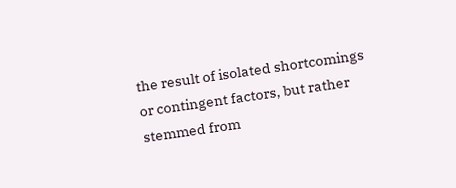the result of isolated shortcomings or contingent factors, but rather stemmed from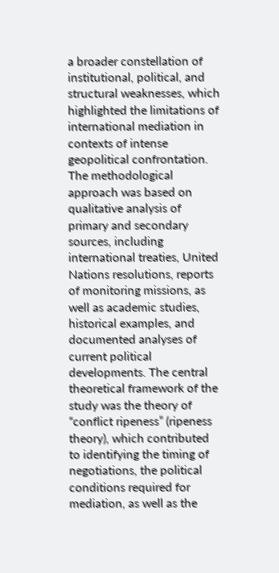a broader constellation of institutional, political, and structural weaknesses, which highlighted the limitations of international mediation in contexts of intense geopolitical confrontation.
The methodological approach was based on qualitative analysis of primary and secondary sources, including international treaties, United Nations resolutions, reports of monitoring missions, as well as academic studies, historical examples, and documented analyses of current political developments. The central theoretical framework of the study was the theory of “conflict ripeness” (ripeness theory), which contributed to identifying the timing of negotiations, the political conditions required for mediation, as well as the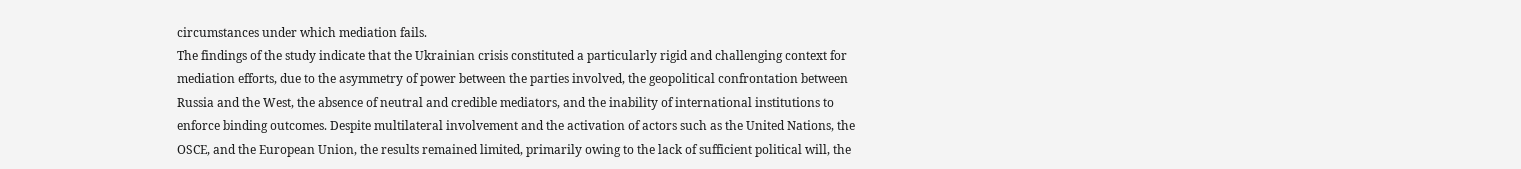circumstances under which mediation fails.
The findings of the study indicate that the Ukrainian crisis constituted a particularly rigid and challenging context for mediation efforts, due to the asymmetry of power between the parties involved, the geopolitical confrontation between Russia and the West, the absence of neutral and credible mediators, and the inability of international institutions to enforce binding outcomes. Despite multilateral involvement and the activation of actors such as the United Nations, the OSCE, and the European Union, the results remained limited, primarily owing to the lack of sufficient political will, the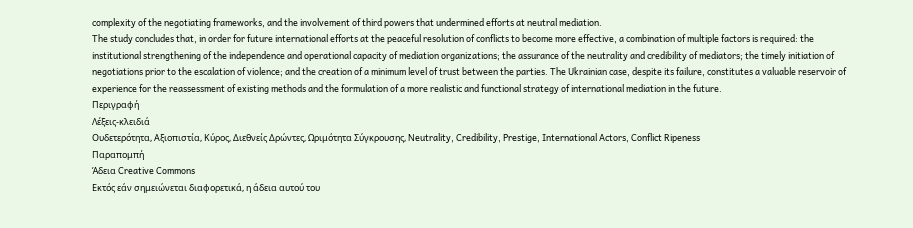complexity of the negotiating frameworks, and the involvement of third powers that undermined efforts at neutral mediation.
The study concludes that, in order for future international efforts at the peaceful resolution of conflicts to become more effective, a combination of multiple factors is required: the institutional strengthening of the independence and operational capacity of mediation organizations; the assurance of the neutrality and credibility of mediators; the timely initiation of negotiations prior to the escalation of violence; and the creation of a minimum level of trust between the parties. The Ukrainian case, despite its failure, constitutes a valuable reservoir of experience for the reassessment of existing methods and the formulation of a more realistic and functional strategy of international mediation in the future.
Περιγραφή
Λέξεις-κλειδιά
Ουδετερότητα, Αξιοπιστία, Κύρος, Διεθνείς Δρώντες, Ωριμότητα Σύγκρουσης, Neutrality, Credibility, Prestige, International Actors, Conflict Ripeness
Παραπομπή
Άδεια Creative Commons
Εκτός εάν σημειώνεται διαφορετικά, η άδεια αυτού του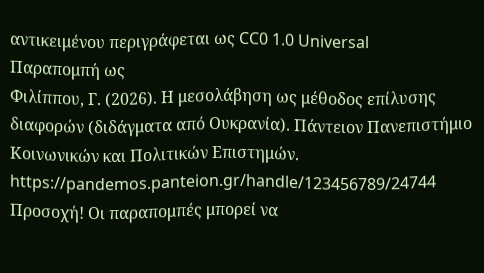αντικειμένου περιγράφεται ως CC0 1.0 Universal
Παραπομπή ως
Φιλίππου, Γ. (2026). Η μεσολάβηση ως μέθοδος επίλυσης διαφορών (διδάγματα από Ουκρανία). Πάντειον Πανεπιστήμιο Κοινωνικών και Πολιτικών Επιστημών. https://pandemos.panteion.gr/handle/123456789/24744
Προσοχή! Οι παραπομπές μπορεί να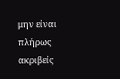μην είναι πλήρως ακριβείς